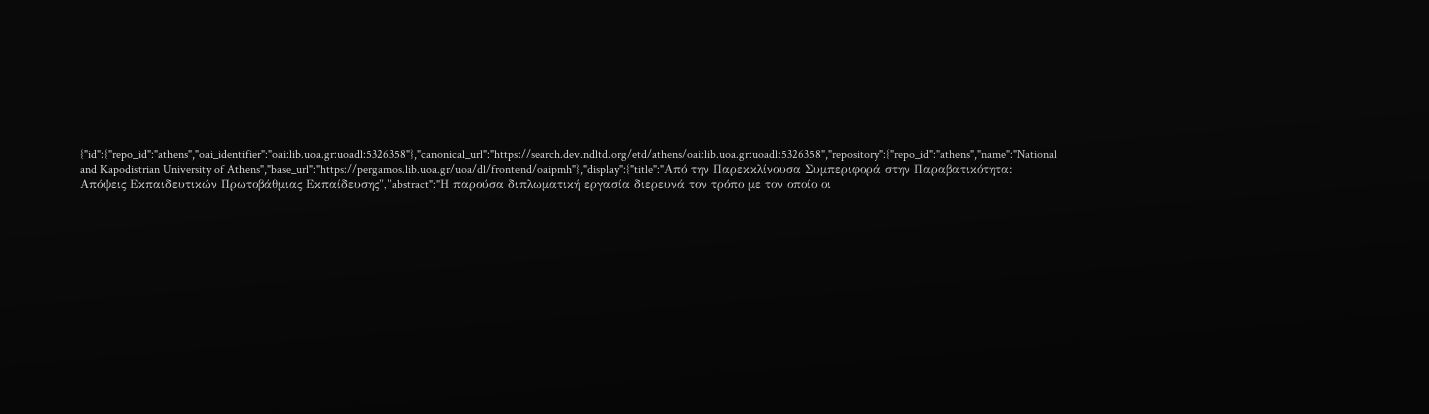{"id":{"repo_id":"athens","oai_identifier":"oai:lib.uoa.gr:uoadl:5326358"},"canonical_url":"https://search.dev.ndltd.org/etd/athens/oai:lib.uoa.gr:uoadl:5326358","repository":{"repo_id":"athens","name":"National and Kapodistrian University of Athens","base_url":"https://pergamos.lib.uoa.gr/uoa/dl/frontend/oaipmh"},"display":{"title":"Από την Παρεκκλίνουσα Συμπεριφορά στην Παραβατικότητα: Απόψεις Εκπαιδευτικών Πρωτοβάθμιας Εκπαίδευσης","abstract":"Η παρούσα διπλωματική εργασία διερευνά τον τρόπο με τον οποίο οι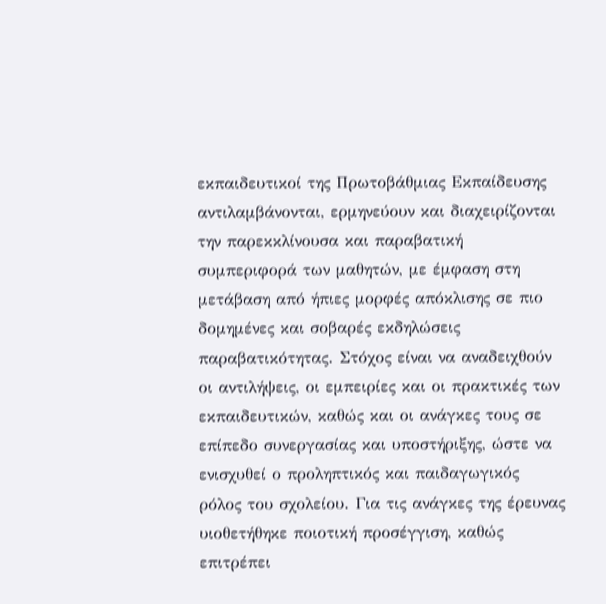εκπαιδευτικοί της Πρωτοβάθμιας Εκπαίδευσης αντιλαμβάνονται, ερμηνεύουν και διαχειρίζονται την παρεκκλίνουσα και παραβατική συμπεριφορά των μαθητών, με έμφαση στη μετάβαση από ήπιες μορφές απόκλισης σε πιο δομημένες και σοβαρές εκδηλώσεις παραβατικότητας. Στόχος είναι να αναδειχθούν οι αντιλήψεις, οι εμπειρίες και οι πρακτικές των εκπαιδευτικών, καθώς και οι ανάγκες τους σε επίπεδο συνεργασίας και υποστήριξης, ώστε να ενισχυθεί ο προληπτικός και παιδαγωγικός ρόλος του σχολείου. Για τις ανάγκες της έρευνας υιοθετήθηκε ποιοτική προσέγγιση, καθώς επιτρέπει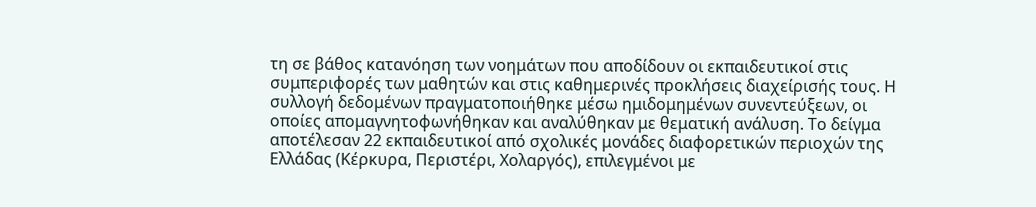τη σε βάθος κατανόηση των νοημάτων που αποδίδουν οι εκπαιδευτικοί στις συμπεριφορές των μαθητών και στις καθημερινές προκλήσεις διαχείρισής τους. Η συλλογή δεδομένων πραγματοποιήθηκε μέσω ημιδομημένων συνεντεύξεων, οι οποίες απομαγνητοφωνήθηκαν και αναλύθηκαν με θεματική ανάλυση. Το δείγμα αποτέλεσαν 22 εκπαιδευτικοί από σχολικές μονάδες διαφορετικών περιοχών της Ελλάδας (Κέρκυρα, Περιστέρι, Χολαργός), επιλεγμένοι με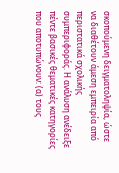σκοπούμενη δειγματοληψία, ώστε να διαθέτουν άμεση εμπειρία από περιστατικά σχολικής συμπεριφοράς. Η ανάλυση ανέδειξε πέντε βασικές θεματικές κατηγορίες που αποτυπώνουν: (α) τους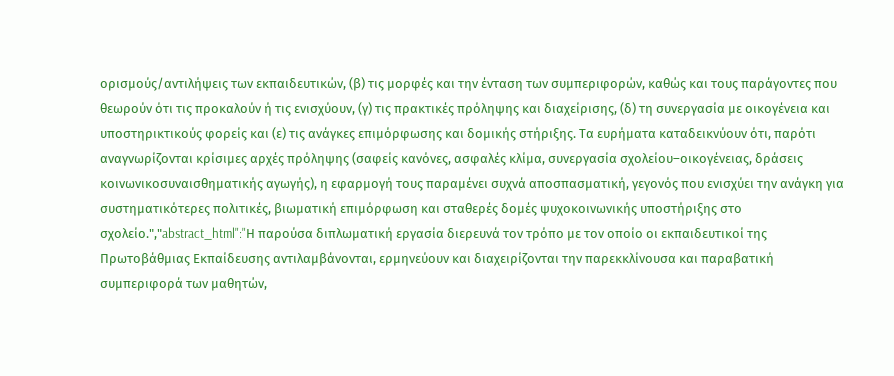ορισμούς/αντιλήψεις των εκπαιδευτικών, (β) τις μορφές και την ένταση των συμπεριφορών, καθώς και τους παράγοντες που θεωρούν ότι τις προκαλούν ή τις ενισχύουν, (γ) τις πρακτικές πρόληψης και διαχείρισης, (δ) τη συνεργασία με οικογένεια και υποστηρικτικούς φορείς και (ε) τις ανάγκες επιμόρφωσης και δομικής στήριξης. Τα ευρήματα καταδεικνύουν ότι, παρότι αναγνωρίζονται κρίσιμες αρχές πρόληψης (σαφείς κανόνες, ασφαλές κλίμα, συνεργασία σχολείου–οικογένειας, δράσεις κοινωνικοσυναισθηματικής αγωγής), η εφαρμογή τους παραμένει συχνά αποσπασματική, γεγονός που ενισχύει την ανάγκη για συστηματικότερες πολιτικές, βιωματική επιμόρφωση και σταθερές δομές ψυχοκοινωνικής υποστήριξης στο σχολείο.","abstract_html":"Η παρούσα διπλωματική εργασία διερευνά τον τρόπο με τον οποίο οι εκπαιδευτικοί της Πρωτοβάθμιας Εκπαίδευσης αντιλαμβάνονται, ερμηνεύουν και διαχειρίζονται την παρεκκλίνουσα και παραβατική συμπεριφορά των μαθητών,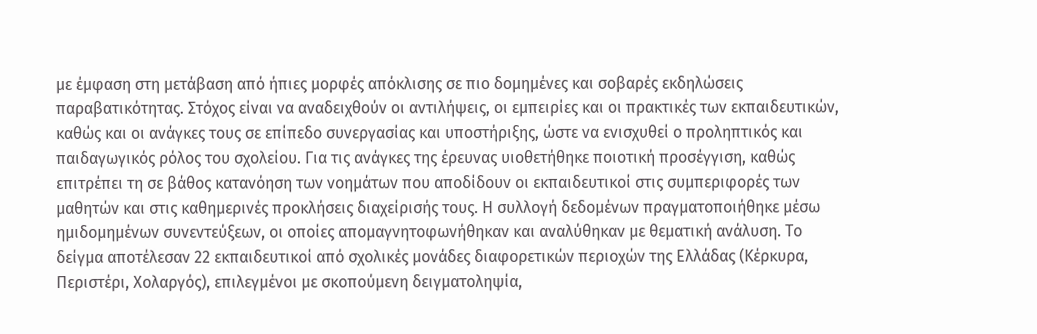με έμφαση στη μετάβαση από ήπιες μορφές απόκλισης σε πιο δομημένες και σοβαρές εκδηλώσεις παραβατικότητας. Στόχος είναι να αναδειχθούν οι αντιλήψεις, οι εμπειρίες και οι πρακτικές των εκπαιδευτικών, καθώς και οι ανάγκες τους σε επίπεδο συνεργασίας και υποστήριξης, ώστε να ενισχυθεί ο προληπτικός και παιδαγωγικός ρόλος του σχολείου. Για τις ανάγκες της έρευνας υιοθετήθηκε ποιοτική προσέγγιση, καθώς επιτρέπει τη σε βάθος κατανόηση των νοημάτων που αποδίδουν οι εκπαιδευτικοί στις συμπεριφορές των μαθητών και στις καθημερινές προκλήσεις διαχείρισής τους. Η συλλογή δεδομένων πραγματοποιήθηκε μέσω ημιδομημένων συνεντεύξεων, οι οποίες απομαγνητοφωνήθηκαν και αναλύθηκαν με θεματική ανάλυση. Το δείγμα αποτέλεσαν 22 εκπαιδευτικοί από σχολικές μονάδες διαφορετικών περιοχών της Ελλάδας (Κέρκυρα, Περιστέρι, Χολαργός), επιλεγμένοι με σκοπούμενη δειγματοληψία,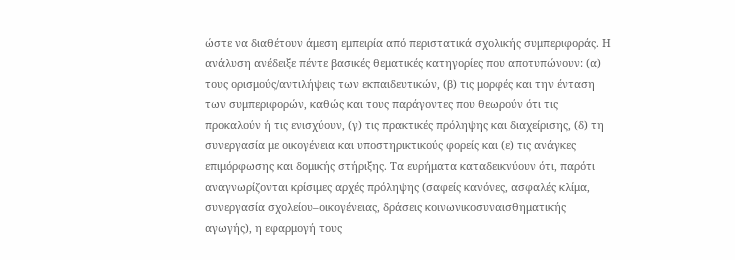ώστε να διαθέτουν άμεση εμπειρία από περιστατικά σχολικής συμπεριφοράς. Η ανάλυση ανέδειξε πέντε βασικές θεματικές κατηγορίες που αποτυπώνουν: (α) τους ορισμούς/αντιλήψεις των εκπαιδευτικών, (β) τις μορφές και την ένταση των συμπεριφορών, καθώς και τους παράγοντες που θεωρούν ότι τις προκαλούν ή τις ενισχύουν, (γ) τις πρακτικές πρόληψης και διαχείρισης, (δ) τη συνεργασία με οικογένεια και υποστηρικτικούς φορείς και (ε) τις ανάγκες επιμόρφωσης και δομικής στήριξης. Τα ευρήματα καταδεικνύουν ότι, παρότι αναγνωρίζονται κρίσιμες αρχές πρόληψης (σαφείς κανόνες, ασφαλές κλίμα, συνεργασία σχολείου–οικογένειας, δράσεις κοινωνικοσυναισθηματικής αγωγής), η εφαρμογή τους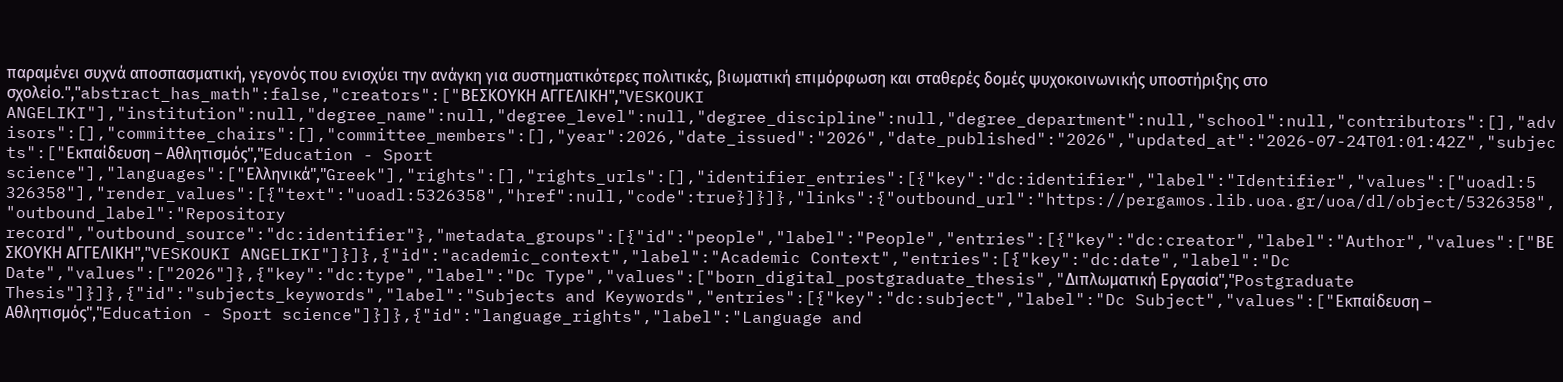παραμένει συχνά αποσπασματική, γεγονός που ενισχύει την ανάγκη για συστηματικότερες πολιτικές, βιωματική επιμόρφωση και σταθερές δομές ψυχοκοινωνικής υποστήριξης στο σχολείο.","abstract_has_math":false,"creators":["ΒΕΣΚΟΥΚΗ ΑΓΓΕΛΙΚΗ","VESKOUKI ANGELIKI"],"institution":null,"degree_name":null,"degree_level":null,"degree_discipline":null,"degree_department":null,"school":null,"contributors":[],"advisors":[],"committee_chairs":[],"committee_members":[],"year":2026,"date_issued":"2026","date_published":"2026","updated_at":"2026-07-24T01:01:42Z","subjects":["Εκπαίδευση – Αθλητισμός","Education - Sport science"],"languages":["Ελληνικά","Greek"],"rights":[],"rights_urls":[],"identifier_entries":[{"key":"dc:identifier","label":"Identifier","values":["uoadl:5326358"],"render_values":[{"text":"uoadl:5326358","href":null,"code":true}]}]},"links":{"outbound_url":"https://pergamos.lib.uoa.gr/uoa/dl/object/5326358","outbound_label":"Repository record","outbound_source":"dc:identifier"},"metadata_groups":[{"id":"people","label":"People","entries":[{"key":"dc:creator","label":"Author","values":["ΒΕΣΚΟΥΚΗ ΑΓΓΕΛΙΚΗ","VESKOUKI ANGELIKI"]}]},{"id":"academic_context","label":"Academic Context","entries":[{"key":"dc:date","label":"Dc Date","values":["2026"]},{"key":"dc:type","label":"Dc Type","values":["born_digital_postgraduate_thesis","Διπλωματική Εργασία","Postgraduate Thesis"]}]},{"id":"subjects_keywords","label":"Subjects and Keywords","entries":[{"key":"dc:subject","label":"Dc Subject","values":["Εκπαίδευση – Αθλητισμός","Education - Sport science"]}]},{"id":"language_rights","label":"Language and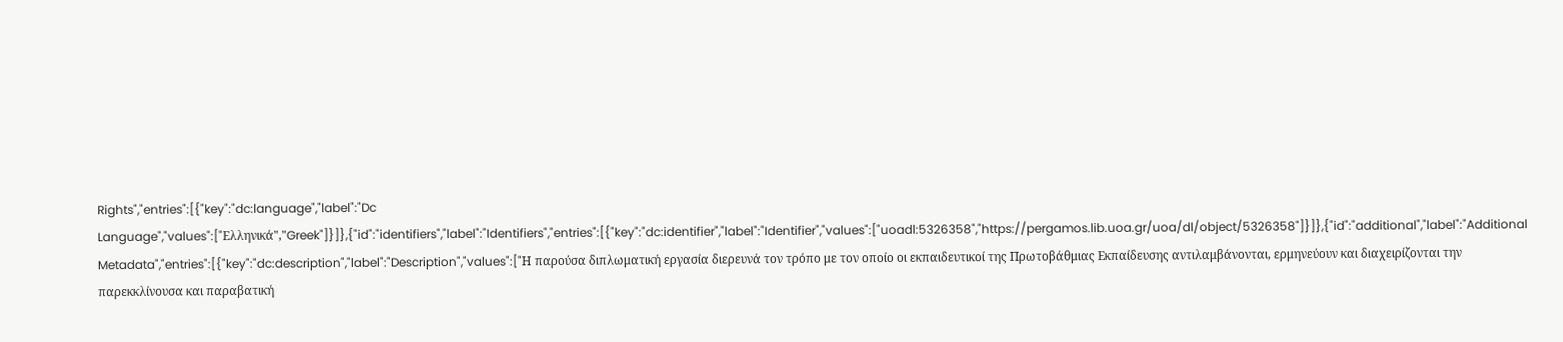Rights","entries":[{"key":"dc:language","label":"Dc Language","values":["Ελληνικά","Greek"]}]},{"id":"identifiers","label":"Identifiers","entries":[{"key":"dc:identifier","label":"Identifier","values":["uoadl:5326358","https://pergamos.lib.uoa.gr/uoa/dl/object/5326358"]}]},{"id":"additional","label":"Additional Metadata","entries":[{"key":"dc:description","label":"Description","values":["Η παρούσα διπλωματική εργασία διερευνά τον τρόπο με τον οποίο οι εκπαιδευτικοί της Πρωτοβάθμιας Εκπαίδευσης αντιλαμβάνονται, ερμηνεύουν και διαχειρίζονται την παρεκκλίνουσα και παραβατική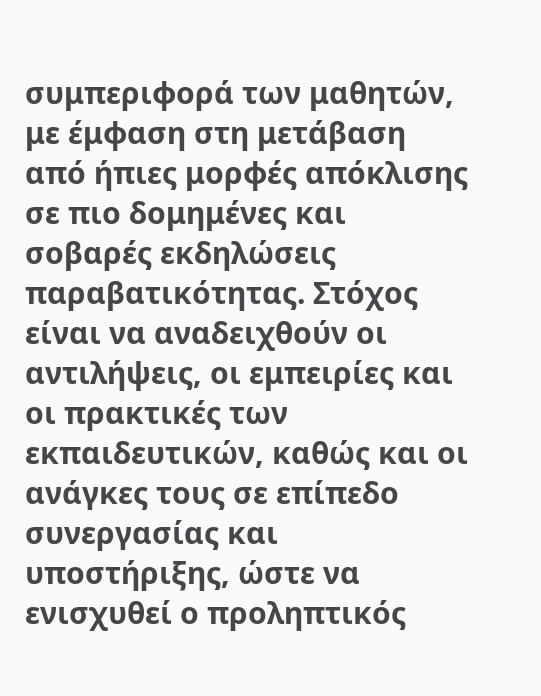συμπεριφορά των μαθητών, με έμφαση στη μετάβαση από ήπιες μορφές απόκλισης σε πιο δομημένες και σοβαρές εκδηλώσεις παραβατικότητας. Στόχος είναι να αναδειχθούν οι αντιλήψεις, οι εμπειρίες και οι πρακτικές των εκπαιδευτικών, καθώς και οι ανάγκες τους σε επίπεδο συνεργασίας και υποστήριξης, ώστε να ενισχυθεί ο προληπτικός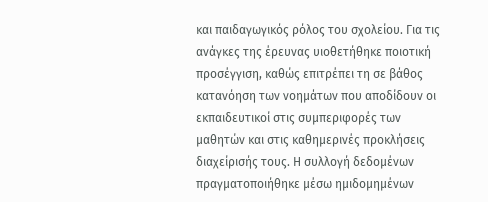και παιδαγωγικός ρόλος του σχολείου. Για τις ανάγκες της έρευνας υιοθετήθηκε ποιοτική προσέγγιση, καθώς επιτρέπει τη σε βάθος κατανόηση των νοημάτων που αποδίδουν οι εκπαιδευτικοί στις συμπεριφορές των μαθητών και στις καθημερινές προκλήσεις διαχείρισής τους. Η συλλογή δεδομένων πραγματοποιήθηκε μέσω ημιδομημένων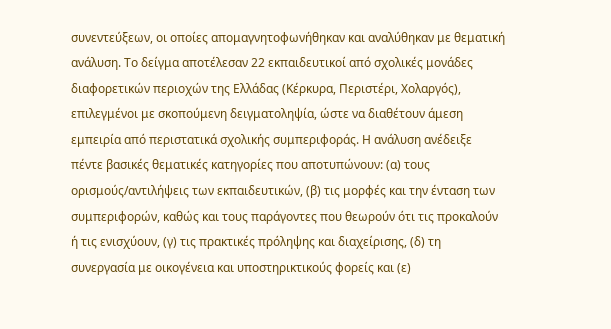συνεντεύξεων, οι οποίες απομαγνητοφωνήθηκαν και αναλύθηκαν με θεματική ανάλυση. Το δείγμα αποτέλεσαν 22 εκπαιδευτικοί από σχολικές μονάδες διαφορετικών περιοχών της Ελλάδας (Κέρκυρα, Περιστέρι, Χολαργός), επιλεγμένοι με σκοπούμενη δειγματοληψία, ώστε να διαθέτουν άμεση εμπειρία από περιστατικά σχολικής συμπεριφοράς. Η ανάλυση ανέδειξε πέντε βασικές θεματικές κατηγορίες που αποτυπώνουν: (α) τους ορισμούς/αντιλήψεις των εκπαιδευτικών, (β) τις μορφές και την ένταση των συμπεριφορών, καθώς και τους παράγοντες που θεωρούν ότι τις προκαλούν ή τις ενισχύουν, (γ) τις πρακτικές πρόληψης και διαχείρισης, (δ) τη συνεργασία με οικογένεια και υποστηρικτικούς φορείς και (ε)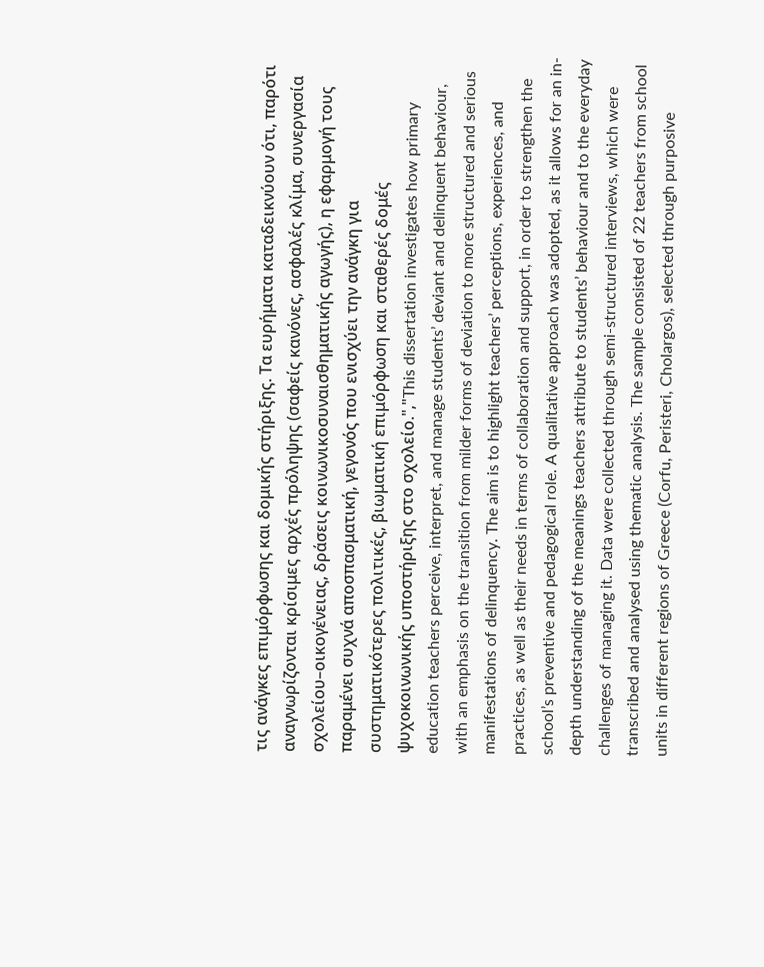τις ανάγκες επιμόρφωσης και δομικής στήριξης. Τα ευρήματα καταδεικνύουν ότι, παρότι αναγνωρίζονται κρίσιμες αρχές πρόληψης (σαφείς κανόνες, ασφαλές κλίμα, συνεργασία σχολείου–οικογένειας, δράσεις κοινωνικοσυναισθηματικής αγωγής), η εφαρμογή τους παραμένει συχνά αποσπασματική, γεγονός που ενισχύει την ανάγκη για συστηματικότερες πολιτικές, βιωματική επιμόρφωση και σταθερές δομές ψυχοκοινωνικής υποστήριξης στο σχολείο.","This dissertation investigates how primary education teachers perceive, interpret, and manage students’ deviant and delinquent behaviour, with an emphasis on the transition from milder forms of deviation to more structured and serious manifestations of delinquency. The aim is to highlight teachers’ perceptions, experiences, and practices, as well as their needs in terms of collaboration and support, in order to strengthen the school’s preventive and pedagogical role. A qualitative approach was adopted, as it allows for an in-depth understanding of the meanings teachers attribute to students’ behaviour and to the everyday challenges of managing it. Data were collected through semi-structured interviews, which were transcribed and analysed using thematic analysis. The sample consisted of 22 teachers from school units in different regions of Greece (Corfu, Peristeri, Cholargos), selected through purposive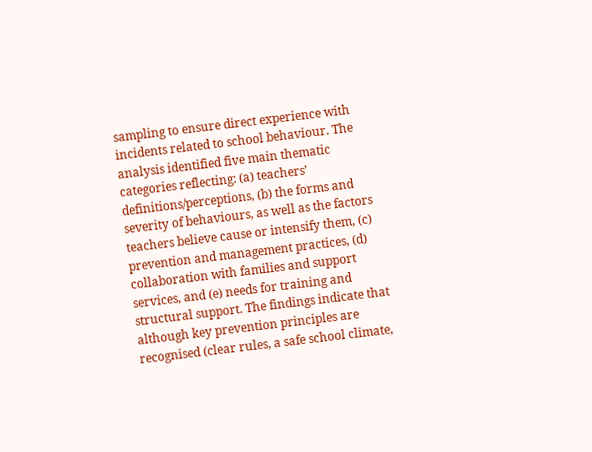sampling to ensure direct experience with incidents related to school behaviour. The analysis identified five main thematic categories reflecting: (a) teachers’ definitions/perceptions, (b) the forms and severity of behaviours, as well as the factors teachers believe cause or intensify them, (c) prevention and management practices, (d) collaboration with families and support services, and (e) needs for training and structural support. The findings indicate that although key prevention principles are recognised (clear rules, a safe school climate,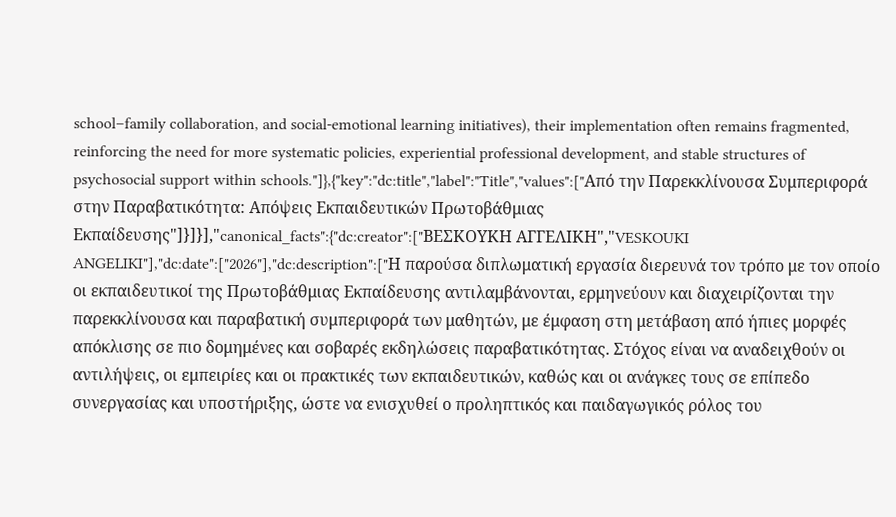school–family collaboration, and social-emotional learning initiatives), their implementation often remains fragmented, reinforcing the need for more systematic policies, experiential professional development, and stable structures of psychosocial support within schools."]},{"key":"dc:title","label":"Title","values":["Από την Παρεκκλίνουσα Συμπεριφορά στην Παραβατικότητα: Απόψεις Εκπαιδευτικών Πρωτοβάθμιας Εκπαίδευσης"]}]}],"canonical_facts":{"dc:creator":["ΒΕΣΚΟΥΚΗ ΑΓΓΕΛΙΚΗ","VESKOUKI ANGELIKI"],"dc:date":["2026"],"dc:description":["Η παρούσα διπλωματική εργασία διερευνά τον τρόπο με τον οποίο οι εκπαιδευτικοί της Πρωτοβάθμιας Εκπαίδευσης αντιλαμβάνονται, ερμηνεύουν και διαχειρίζονται την παρεκκλίνουσα και παραβατική συμπεριφορά των μαθητών, με έμφαση στη μετάβαση από ήπιες μορφές απόκλισης σε πιο δομημένες και σοβαρές εκδηλώσεις παραβατικότητας. Στόχος είναι να αναδειχθούν οι αντιλήψεις, οι εμπειρίες και οι πρακτικές των εκπαιδευτικών, καθώς και οι ανάγκες τους σε επίπεδο συνεργασίας και υποστήριξης, ώστε να ενισχυθεί ο προληπτικός και παιδαγωγικός ρόλος του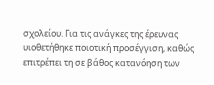σχολείου. Για τις ανάγκες της έρευνας υιοθετήθηκε ποιοτική προσέγγιση, καθώς επιτρέπει τη σε βάθος κατανόηση των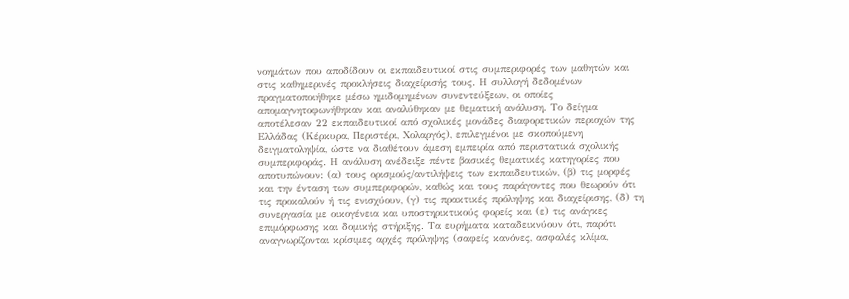νοημάτων που αποδίδουν οι εκπαιδευτικοί στις συμπεριφορές των μαθητών και στις καθημερινές προκλήσεις διαχείρισής τους. Η συλλογή δεδομένων πραγματοποιήθηκε μέσω ημιδομημένων συνεντεύξεων, οι οποίες απομαγνητοφωνήθηκαν και αναλύθηκαν με θεματική ανάλυση. Το δείγμα αποτέλεσαν 22 εκπαιδευτικοί από σχολικές μονάδες διαφορετικών περιοχών της Ελλάδας (Κέρκυρα, Περιστέρι, Χολαργός), επιλεγμένοι με σκοπούμενη δειγματοληψία, ώστε να διαθέτουν άμεση εμπειρία από περιστατικά σχολικής συμπεριφοράς. Η ανάλυση ανέδειξε πέντε βασικές θεματικές κατηγορίες που αποτυπώνουν: (α) τους ορισμούς/αντιλήψεις των εκπαιδευτικών, (β) τις μορφές και την ένταση των συμπεριφορών, καθώς και τους παράγοντες που θεωρούν ότι τις προκαλούν ή τις ενισχύουν, (γ) τις πρακτικές πρόληψης και διαχείρισης, (δ) τη συνεργασία με οικογένεια και υποστηρικτικούς φορείς και (ε) τις ανάγκες επιμόρφωσης και δομικής στήριξης. Τα ευρήματα καταδεικνύουν ότι, παρότι αναγνωρίζονται κρίσιμες αρχές πρόληψης (σαφείς κανόνες, ασφαλές κλίμα,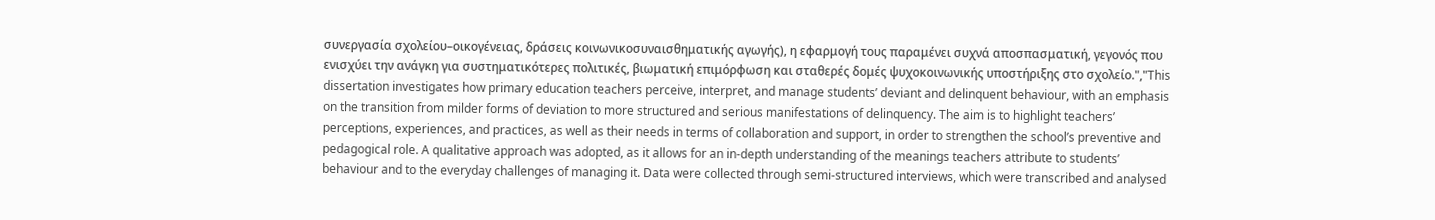συνεργασία σχολείου–οικογένειας, δράσεις κοινωνικοσυναισθηματικής αγωγής), η εφαρμογή τους παραμένει συχνά αποσπασματική, γεγονός που ενισχύει την ανάγκη για συστηματικότερες πολιτικές, βιωματική επιμόρφωση και σταθερές δομές ψυχοκοινωνικής υποστήριξης στο σχολείο.","This dissertation investigates how primary education teachers perceive, interpret, and manage students’ deviant and delinquent behaviour, with an emphasis on the transition from milder forms of deviation to more structured and serious manifestations of delinquency. The aim is to highlight teachers’ perceptions, experiences, and practices, as well as their needs in terms of collaboration and support, in order to strengthen the school’s preventive and pedagogical role. A qualitative approach was adopted, as it allows for an in-depth understanding of the meanings teachers attribute to students’ behaviour and to the everyday challenges of managing it. Data were collected through semi-structured interviews, which were transcribed and analysed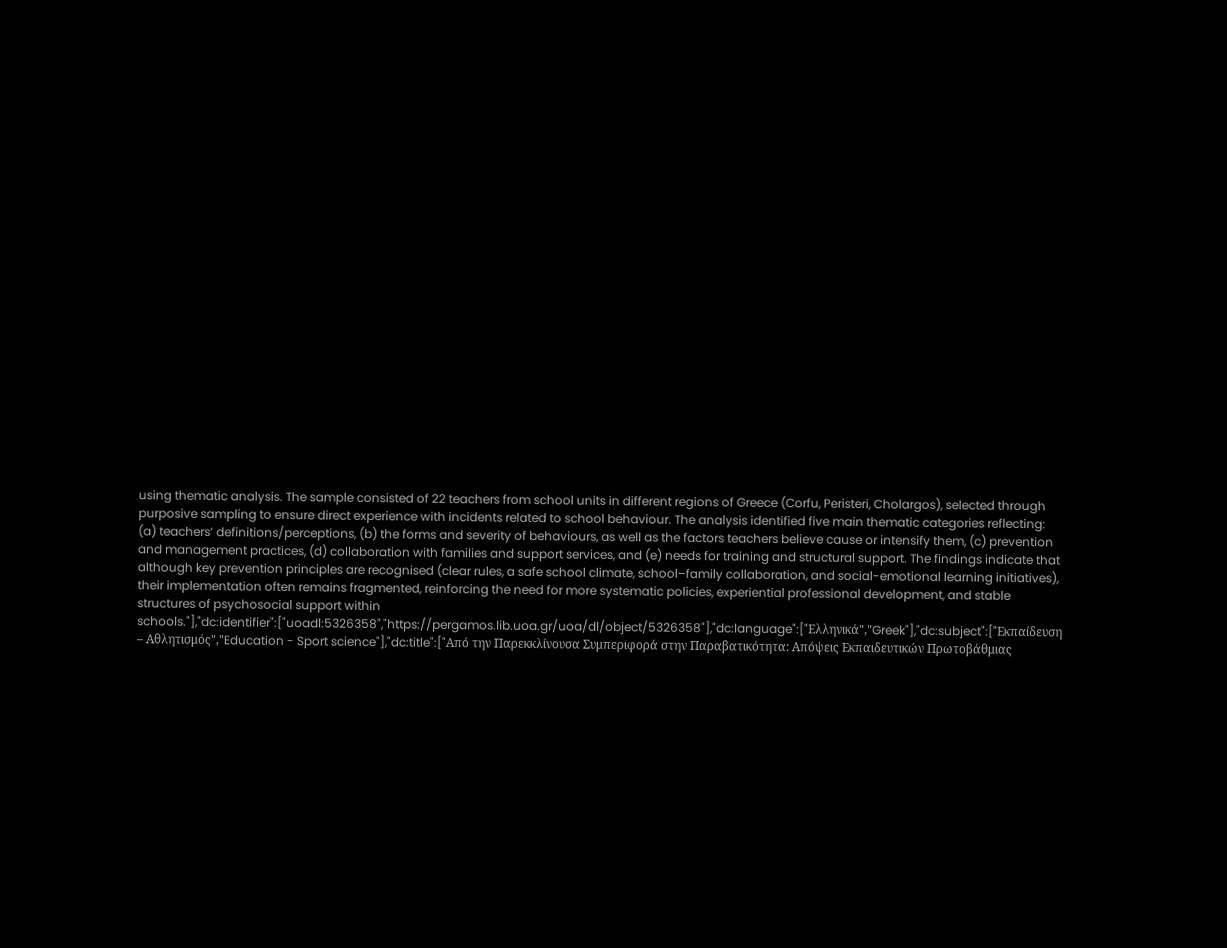using thematic analysis. The sample consisted of 22 teachers from school units in different regions of Greece (Corfu, Peristeri, Cholargos), selected through purposive sampling to ensure direct experience with incidents related to school behaviour. The analysis identified five main thematic categories reflecting: (a) teachers’ definitions/perceptions, (b) the forms and severity of behaviours, as well as the factors teachers believe cause or intensify them, (c) prevention and management practices, (d) collaboration with families and support services, and (e) needs for training and structural support. The findings indicate that although key prevention principles are recognised (clear rules, a safe school climate, school–family collaboration, and social-emotional learning initiatives), their implementation often remains fragmented, reinforcing the need for more systematic policies, experiential professional development, and stable structures of psychosocial support within schools."],"dc:identifier":["uoadl:5326358","https://pergamos.lib.uoa.gr/uoa/dl/object/5326358"],"dc:language":["Ελληνικά","Greek"],"dc:subject":["Εκπαίδευση – Αθλητισμός","Education - Sport science"],"dc:title":["Από την Παρεκκλίνουσα Συμπεριφορά στην Παραβατικότητα: Απόψεις Εκπαιδευτικών Πρωτοβάθμιας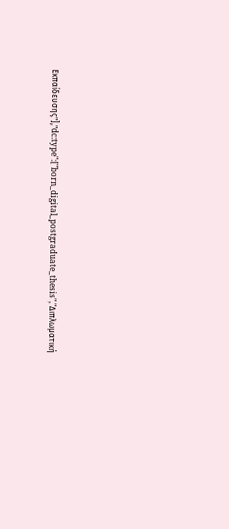Εκπαίδευσης"],"dc:type":["born_digital_postgraduate_thesis","Διπλωματική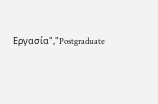Εργασία","Postgraduate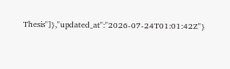Thesis"]},"updated_at":"2026-07-24T01:01:42Z"}